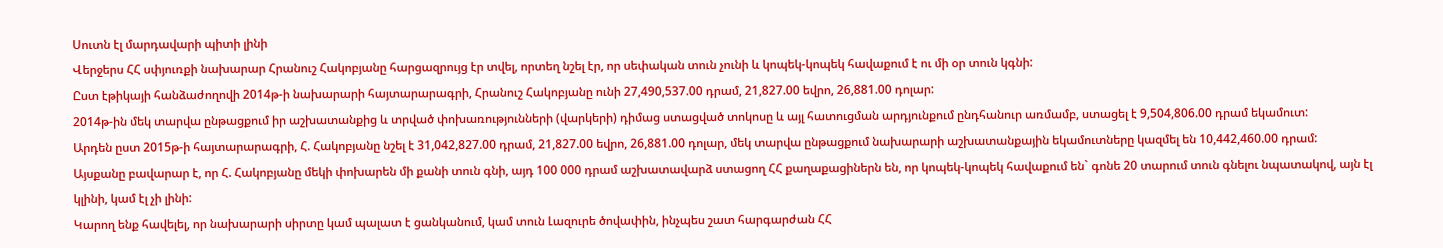Սուտն էլ մարդավարի պիտի լինի
Վերջերս ՀՀ սփյուռքի նախարար Հրանուշ Հակոբյանը հարցազրույց էր տվել, որտեղ նշել էր, որ սեփական տուն չունի և կոպեկ-կոպեկ հավաքում է ու մի օր տուն կգնի:
Ըստ էթիկայի հանձաժողովի 2014թ-ի նախարարի հայտարարագրի, Հրանուշ Հակոբյանը ունի 27,490,537.00 դրամ, 21,827.00 եվրո, 26,881.00 դոլար:
2014թ-ին մեկ տարվա ընթացքում իր աշխատանքից և տրված փոխառությունների (վարկերի) դիմաց ստացված տոկոսը և այլ հատուցման արդյունքում ընդհանուր առմամբ, ստացել է 9,504,806.00 դրամ եկամուտ:
Արդեն ըստ 2015թ-ի հայտարարագրի, Հ. Հակոբյանը նշել է 31,042,827.00 դրամ, 21,827.00 եվրո, 26,881.00 դոլար, մեկ տարվա ընթացքում նախարարի աշխատանքային եկամուտները կազմել են 10,442,460.00 դրամ:
Այսքանը բավարար է, որ Հ. Հակոբյանը մեկի փոխարեն մի քանի տուն գնի, այդ 100 000 դրամ աշխատավարձ ստացող ՀՀ քաղաքացիներն են, որ կոպեկ-կոպեկ հավաքում են` գոնե 20 տարում տուն գնելու նպատակով, այն էլ կլինի, կամ էլ չի լինի:
Կարող ենք հավելել, որ նախարարի սիրտը կամ պալատ է ցանկանում, կամ տուն Լազուրե ծովափին, ինչպես շատ հարգարժան ՀՀ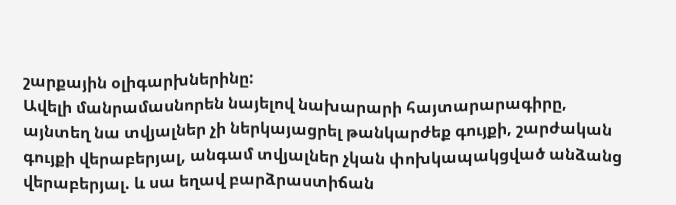շարքային օլիգարխներինը:
Ավելի մանրամասնորեն նայելով նախարարի հայտարարագիրը, այնտեղ նա տվյալներ չի ներկայացրել թանկարժեք գույքի, շարժական գույքի վերաբերյալ, անգամ տվյալներ չկան փոխկապակցված անձանց վերաբերյալ. և սա եղավ բարձրաստիճան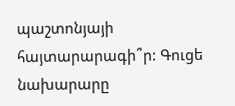պաշտոնյայի հայտարարագի՞ր: Գուցե նախարարը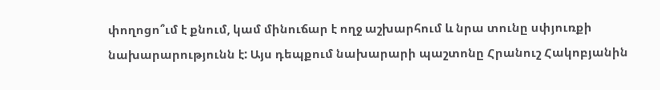փողոցո՞ւմ է քնում, կամ մինուճար է ողջ աշխարհում և նրա տունը սփյուռքի նախարարությունն է: Այս դեպքում նախարարի պաշտոնը Հրանուշ Հակոբյանին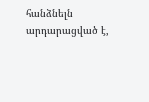հանձնելն արդարացված է,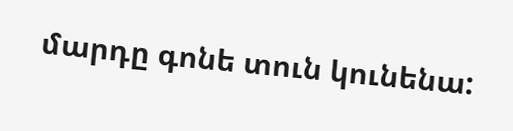մարդը գոնե տուն կունենա: